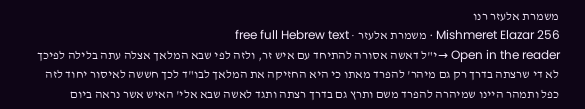משמרת אלעזר רנו
Mishmeret Elazar 256 · משמרת אלעזר · free full Hebrew text
Open in the reader →י"ל דאשה אסורה להתיחד עם איש זר, ולזה לפי שבא המלאך אצלה עתה בלילה לפיכך לא די שרצתה בדרך רק גם מיהר' להפרד מאתו כי היא החזיקה את המלאך לבו"ד לכך חששה לאיסור יחוד לזה כפל ותמהר היינו שמיהרה להפרד משם ותרץ גם בדרך רצתה ותגד לאשה שבא אלי' האיש אשר נראה ביום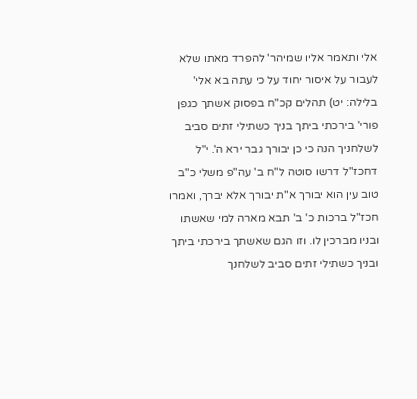אלי ותאמר אליו שמיהר' להפרד מאתו שלא לעבור על איסור יחוד על כי עתה בא אלי' בלילה: יט) תהלים קכ"ח בפסוק אשתך כגפן פורי' בירכתי ביתך בניך כשתילי זתים סביב לשלחניך הנה כי כן יבורך גבר ירא ה'. י"ל דחכז"ל דרשו סוטה ל"ח ב' עה"פ משלי כ"ב טוב עין הוא יבורך א"ת יבורך אלא יברך, ואמרו חכז"ל ברכות כ' ב' תבא מארה למי שאשתו ובניו מברכין לו. וזו הגם שאשתך בירכתי ביתך ובניך כשתילי זתים סביב לשלחנך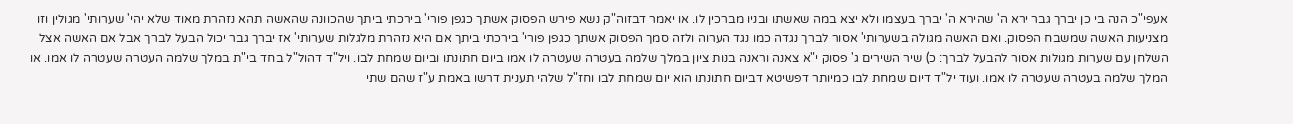אעפי"כ הנה בי כן יברך גבר ירא ה' שהירא ה' יברך בעצמו ולא יצא במה שאשתו ובניו מברכין לו. או יאמר דבזוה"ק נשא פירש הפסוק אשתך כגפן פורי' בירכתי ביתך שהכוונה שהאשה תהא נזהרת מאוד שלא יהי' שערותי' מגולין וזו מצניעות האשה שמשבח הפסוק. ואם האשה מגולה בשערותי' אסור לברך נגדה כמו נגד הערוה ולזה סמך הפסוק אשתך כגפן פורי' בירכתי ביתך אם היא נזהרת מלגלות שערותי' אז יברך גבר יכול הבעל לברך אבל אם האשה אצל השלחן עם שערות מגולות אסור להבעל לברך: כ) שיר השירים ג' פסוק י"א צאנה וראנה בנות ציון במלך שלמה בעטרה שעטרה לו אמו ביום חתונתו וביום שמחת לבו. ויל"ד דהול"ל בחד בי"ת במלך שלמה העטרה שעטרה לו אמו. או המלך שלמה בעטרה שעטרה לו אמו. ועוד יל"ד דיום שמחת לבו כמיותר דפשיטא דביום חתונתו הוא יום שמחת לבו וחז"ל שלהי תענית דרשו באמת ע"ז שהם שתי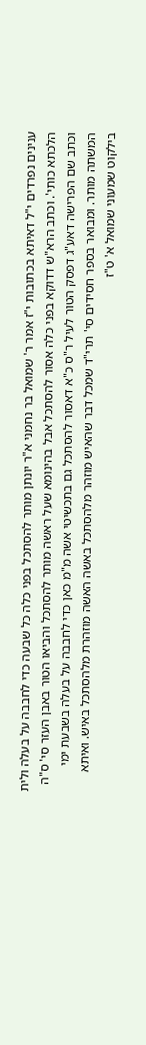ענינים נפרדים י"ל דאיתא בכתובות י"ז אמר ר' שמואל בר נחמני א"ר יונתן מותר להסתכל בפני כלה כל שבעה כדי לחבבה על בעלה ולית הלכתא כותי'. וכתב הרא"ש דדוקא בפני כלה אסור להסתכל אבל בהינומא שעל ראשה מותר להסתכל והביאו הטור באבן העזר סי' ס"ה וכתב שם הפרישה דאע"ג דפסק הטור לעיל ר"ס כ"א דאסור להסתכל גם בתכשיטי אשה מ"מ כאן כדי לחבבה על בעלה בשבעת ימי המשתה מותר. ומבואר בספר חסידים סי' תרי"ד שמכל דבר שהאיש מוזהר מלהסתכל באשה האשה מוזהרת מלהסתכל באיש. ואיתא בילקוט שמעוני שמואל א' ט"ז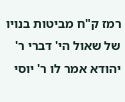רמז ק"ח מביטות בנויו של שאול הי' דברי ר' יהודא אמר לו ר' יוסי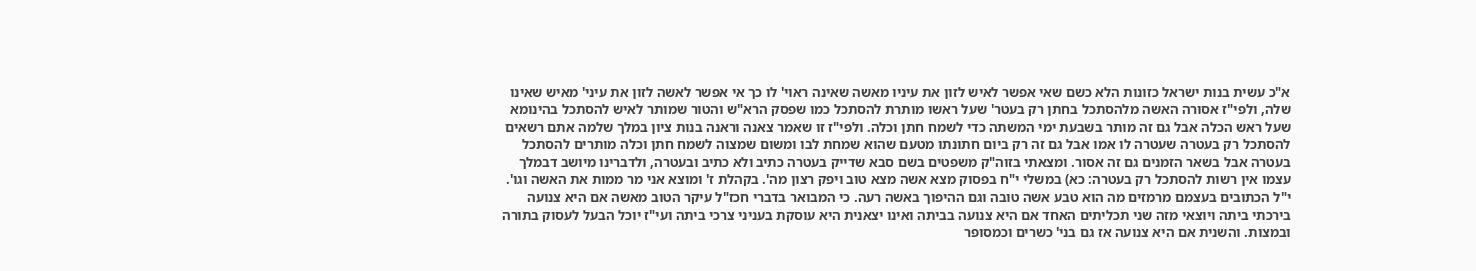א"כ עשית בנות ישראל כזונות הלא כשם שאי אפשר לאיש לזון את עיניו מאשה שאינה ראוי' לו כך אי אפשר לאשה לזון את עיני' מאיש שאינו שלה, ולפי"ז אסורה האשה מלהסתכל בחתן רק בעטר' שעל ראשו מותרת להסתכל כמו שפסק הרא"ש והטור שמותר לאיש להסתכל בהינומא שעל ראש הכלה אבל גם זה מותר בשבעת ימי המשתה כדי לשמח חתן וכלה. ולפי"ז זו שאמר צאנה וראנה בנות ציון במלך שלמה אתם רשאים להסתכל רק בעטרה שעטרה לו אמו אבל גם זה רק ביום חתונתו מטעם שהוא שמחת לבו ומשום שמצוה לשמח חתן וכלה מותרים להסתכל בעטרה אבל בשאר הזמנים גם זה אסור. ומצאתי בזוה"ק משפטים בשם סבא שדייק בעטרה כתיב ולא כתיב ובעטרה, ולדברינו מיושב דבמלך עצמו אין רשות להסתכל רק בעטרה: כא) במשלי י"ח בפסוק מצא אשה מצא טוב ויפק רצון מה'. בקהלת ז' ומוצא אני מר ממות את האשה וגו'. י"ל הכתובים בעצמם מרמזים מה הוא טבע אשה טובה וגם ההיפוך באשה רעה. כי המבואר בדברי חכז"ל עיקר הטוב מאשה אם היא צנועה בירכתי ביתה ויוצאי מזה שני תכליתים האחד אם היא צנועה בביתה ואינו יצאנית היא עוסקת בעניני צרכי ביתה ועי"ז יוכל הבעל לעסוק בתורה ובמצות. והשנית אם היא צנועה אז גם בני' כשרים וכמסופר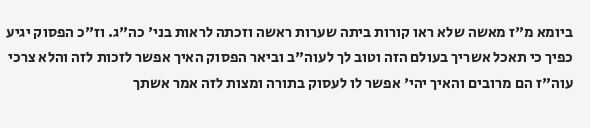ביומא מ"ז מאשה שלא ראו קורות ביתה שערות ראשה וזכתה לראות בני' כה"ג. וז"כ הפסוק יגיע כפיך כי תאכל אשריך בעולם הזה וטוב לך לעוה"ב וביאר הפסוק האיך אפשר לזכות לזה והלא צרכי עוה"ז הם מרובים והאיך יהי' אפשר לו לעסוק בתורה ומצות לזה אמר אשתך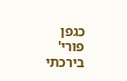כגפן פורי' בירכתי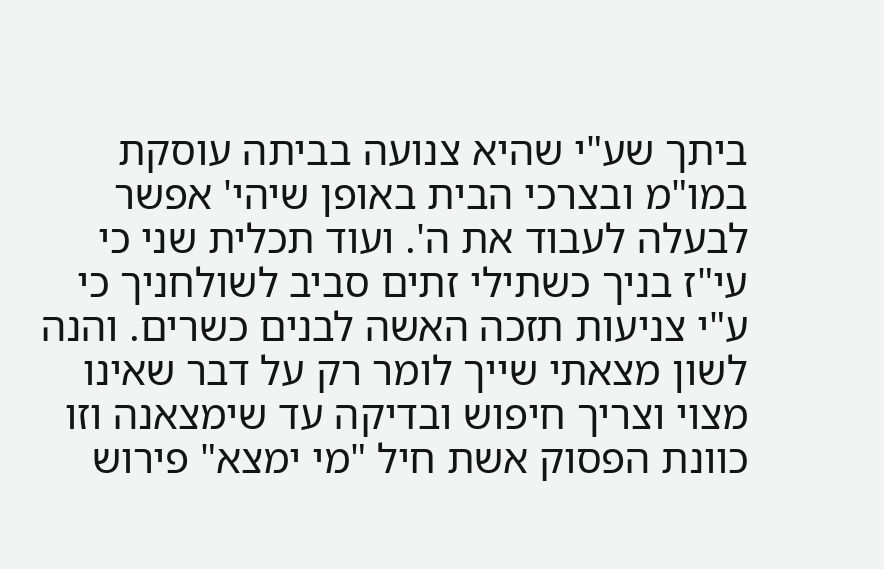ביתך שע"י שהיא צנועה בביתה עוסקת במו"מ ובצרכי הבית באופן שיהי' אפשר לבעלה לעבוד את ה'. ועוד תכלית שני כי עי"ז בניך כשתילי זתים סביב לשולחניך כי ע"י צניעות תזכה האשה לבנים כשרים. והנה לשון מצאתי שייך לומר רק על דבר שאינו מצוי וצריך חיפוש ובדיקה עד שימצאנה וזו כוונת הפסוק אשת חיל "מי ימצא" פירוש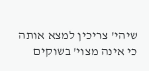שיהי' צריכין למצא אותה כי אינה מצוי' בשוקים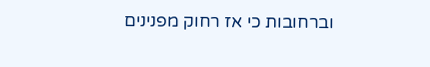וברחובות כי אז רחוק מפנינים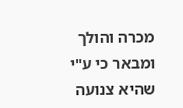מכרה והולך ומבאר כי ע"י שהיא צנועה